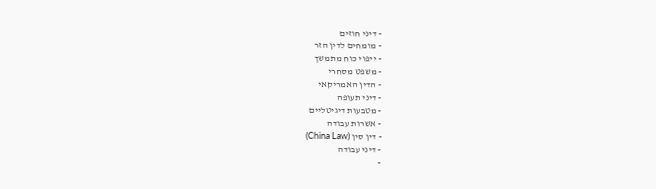- דיני חוזים
- מומחים לדין הזר
- ייפוי כוח מתמשך
- משפט מסחרי
- הדין האמריקאי
- דיני תעופה
- מטבעות דיגיטליים
- אשרות עבודה
- דין סין (China Law)
- דיני עבודה
-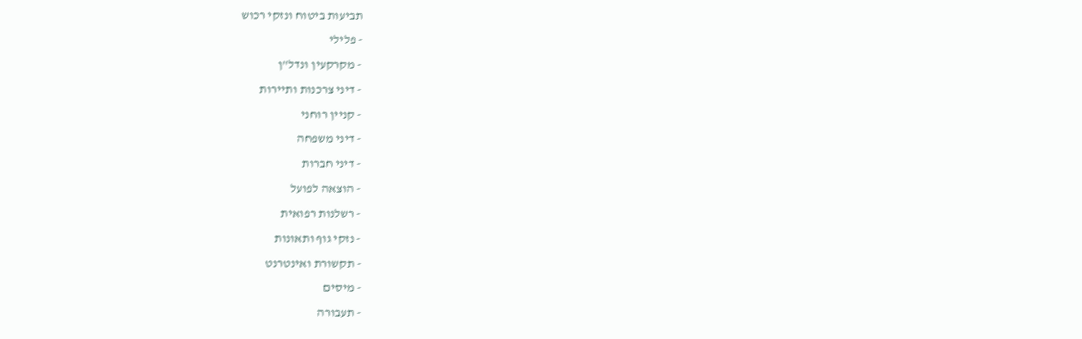תביעות ביטוח ונזקי רכוש
- פלילי
- מקרקעין ונדל"ן
- דיני צרכנות ותיירות
- קניין רוחני
- דיני משפחה
- דיני חברות
- הוצאה לפועל
- רשלנות רפואית
- נזקי גוף ותאונות
- תקשורת ואינטרנט
- מיסים
- תעבורה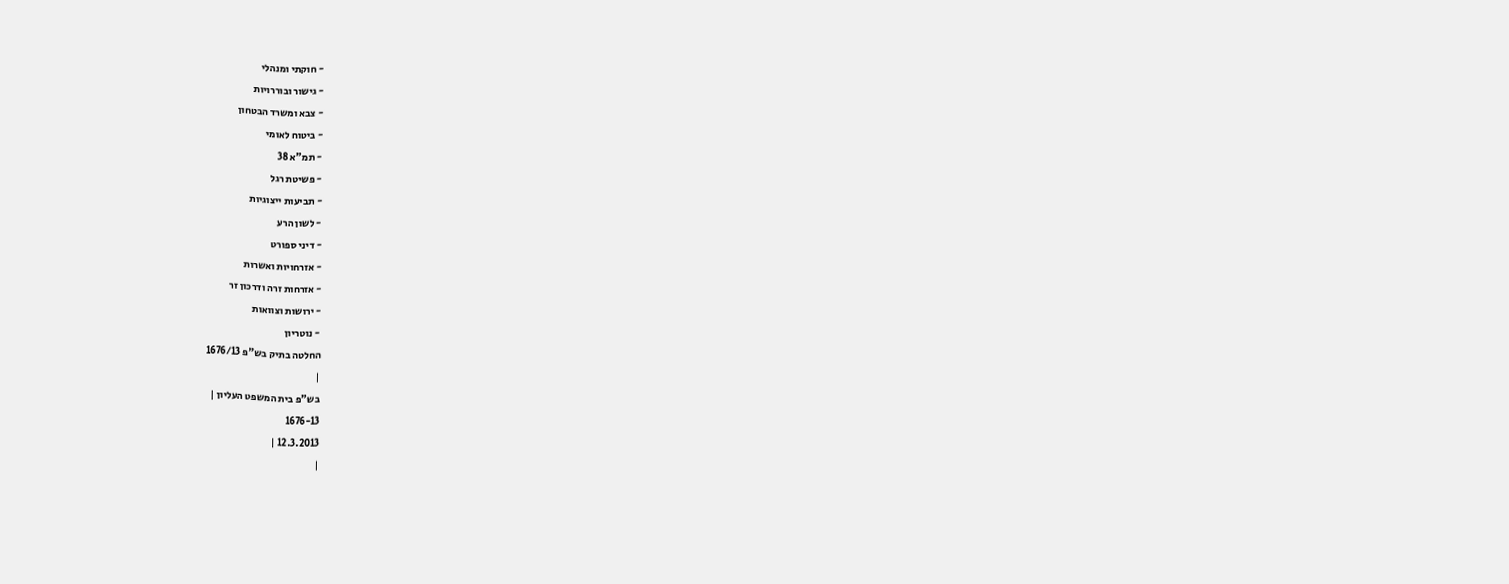- חוקתי ומנהלי
- גישור ובוררויות
- צבא ומשרד הבטחון
- ביטוח לאומי
- תמ"א 38
- פשיטת רגל
- תביעות ייצוגיות
- לשון הרע
- דיני ספורט
- אזרחויות ואשרות
- אזרחות זרה ודרכון זר
- ירושות וצוואות
- נוטריון
החלטה בתיק בש"פ 1676/13
|
בש"פ בית המשפט העליון |
1676-13
12.3.2013 |
|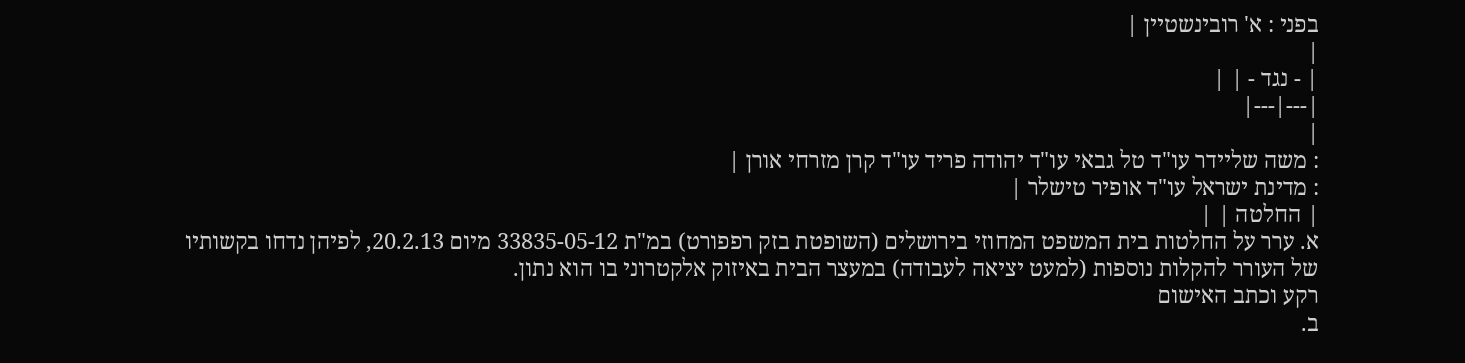בפני : א' רובינשטיין |
|
| - נגד - | |
|---|---|
|
: משה שליידר עו"ד טל גבאי עו"ד יהודה פריד עו"ד קרן מזרחי אורן |
: מדינת ישראל עו"ד אופיר טישלר |
| החלטה | |
א. ערר על החלטות בית המשפט המחוזי בירושלים (השופטת בזק רפפורט) במ"ת 33835-05-12 מיום 20.2.13, לפיהן נדחו בקשותיו של העורר להקלות נוספות (למעט יציאה לעבודה) במעצר הבית באיזוק אלקטרוני בו הוא נתון.
רקע וכתב האישום
ב.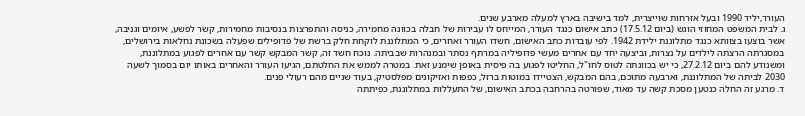העורר,יליד 1990 ובעל אזרחות שוייצרית, למד בישיבה בארץ למעלה מארבע שנים.
ג. לבית המשפט המחוזי הוגש (ביום 17.5.12) כתב אישום כנגד העורר, המייחס לו עבירות של חבלה בכוונה מחמירה, כניסה והתפרצות בנסיבות מחמירות, קשר לפשע, איומים וגניבה, אשר בוצעו בצוותא כנגד מתלוננת ילידת 1942. לפי עובדות כתב האישום, חשדו העורר ואחרים, כי המתלוננת לוקחת חלק ברשת של פדופילים שפעלה בשכונת נחלאות בירושלים, במסגרתה הרצתה לילדים על נצרות, וביצעה יחד עם אחרים מעשי פדופיליה במרתף נסתר ובמנהרות שבביתה. נוכח חשד זה, קשר המבקש קשר עם אחרים לפגוע במתלוננת, ומשנודע להם ביום 27.2.12, כי יש בכוונתה לטוס לחו"ל, החליטו לפגוע בה פיסית באופן שימנע זאת. במטרה לממש את החלטתם, הגיעו העורר והאחרים באותו יום בסמוך לשעה 2030 לביתה של המתלוננת, וארבעה מתוכם, בהם המבקש, הצטיידו במוטות ברזל, כפפות ואזיקונים מפלסטיק, בעוד שניים מהם רעולי פנים.
ד. מרגע זה החלה כנטען מסכת קשה עד מאוד, שפורטה בהרחבה בכתב האישום, של התעללות במתלוננת, כפיתתה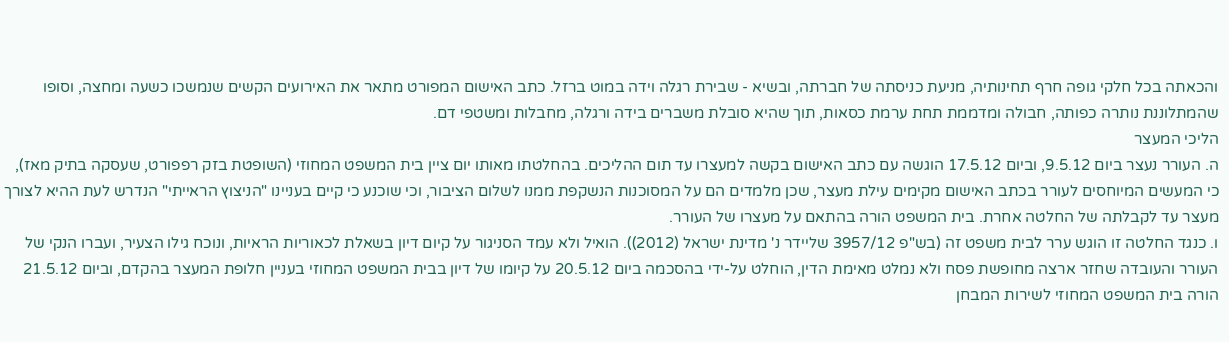והכאתה בכל חלקי גופה חרף תחינותיה, מניעת כניסתה של חברתה, ובשיא - שבירת רגלה וידה במוט ברזל. כתב האישום המפורט מתאר את האירועים הקשים שנמשכו כשעה ומחצה, וסופו שהמתלוננת נותרה כפותה, חבולה ומדממת תחת ערמת כסאות, תוך שהיא סובלת משברים בידה ורגלה, מחבלות ומשטפי דם.
הליכי המעצר
ה. העורר נעצר ביום 9.5.12, וביום 17.5.12 הוגשה עם כתב האישום בקשה למעצרו עד תום ההליכים. בהחלטתו מאותו יום ציין בית המשפט המחוזי (השופטת בזק רפפורט, שעסקה בתיק מאז), כי המעשים המיוחסים לעורר בכתב האישום מקימים עילת מעצר, שכן מלמדים הם על המסוכנות הנשקפת ממנו לשלום הציבור, וכי שוכנע כי קיים בעניינו "הניצוץ הראייתי" הנדרש לעת ההיא לצורך מעצר עד לקבלתה של החלטה אחרת. בית המשפט הורה בהתאם על מעצרו של העורר.
ו. כנגד החלטה זו הוגש ערר לבית משפט זה (בש"פ 3957/12 שליידר נ' מדינת ישראל (2012)). הואיל ולא עמד הסניגור על קיום דיון בשאלת לכאוריות הראיות, ונוכח גילו הצעיר, ועברו הנקי של העורר והעובדה שחזר ארצה מחופשת פסח ולא נמלט מאימת הדין, הוחלט על-ידי בהסכמה ביום 20.5.12 על קיומו של דיון בבית המשפט המחוזי בעניין חלופת המעצר בהקדם, וביום 21.5.12 הורה בית המשפט המחוזי לשירות המבחן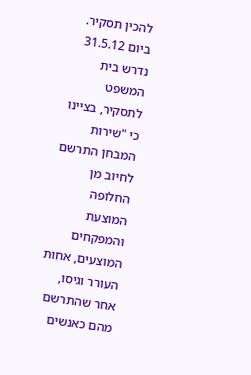להכין תסקיר. ביום 31.5.12 נדרש בית המשפט לתסקיר, בציינו כי "שירות המבחן התרשם לחיוב מן החלופה המוצעת והמפקחים המוצעים, אחות העורר וגיסו, אחר שהתרשם מהם כאנשים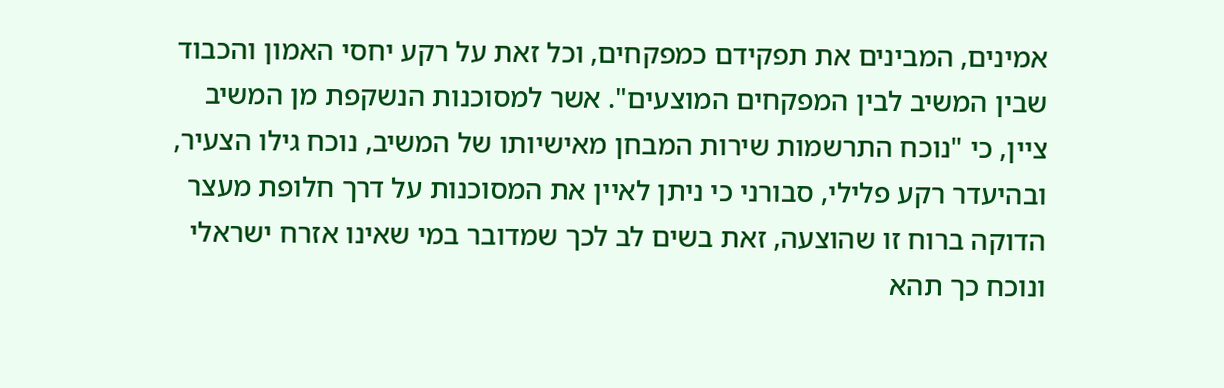אמינים, המבינים את תפקידם כמפקחים, וכל זאת על רקע יחסי האמון והכבוד שבין המשיב לבין המפקחים המוצעים". אשר למסוכנות הנשקפת מן המשיב ציין, כי "נוכח התרשמות שירות המבחן מאישיותו של המשיב, נוכח גילו הצעיר, ובהיעדר רקע פלילי, סבורני כי ניתן לאיין את המסוכנות על דרך חלופת מעצר הדוקה ברוח זו שהוצעה, זאת בשים לב לכך שמדובר במי שאינו אזרח ישראלי ונוכח כך תהא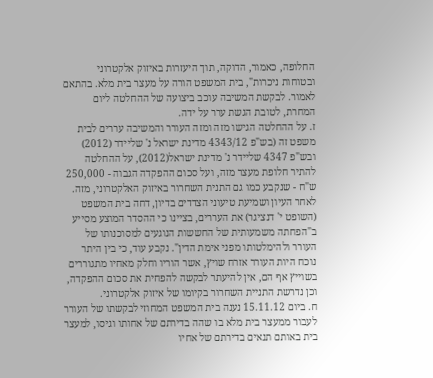החלופה, כאמור, הדוקה, תוך היעזרות באיזוק אלקטרוני ובטוחות ניכרות", בית המשפט הורה על מעצר בית מלא. בהתאם לאמור. לבקשת המשיבה עוכב ביצועה של ההחלטה ליום המחרת, לטובת הגשת ערר על ידה.
ז. על ההחלטה הגישו מזה ומזה העורר והמשיבה עררים לבית משפט זה (בש"פ 4343/12 מדינת ישראל נ' שליידר (2012) ובש"פ 4347 שליידר נ' מדינת ישראל(2012), על ההחלטה להתיר חלופת מעצר מזה, ועל סכום ההפקדה הגבוה - 250,000 ש"ח - שנקבע כמו גם התנית השחרור באיזוק האלקטרוני, מזה. לאחר העיון ושמיעת טיעוני הצדדים בדיון, דחה בית המשפט (השופט י' דנציגר) את העררים, בציינו כי ההסדר המוצע מסייע ב"הפחתה משמעותית של החששות הנוגעים למסוכנותו של העורר ולהימלטותו מפני אימת הדין". נקבע עוד, כי בין היתר נוכח היות העורר אזרח שויץ, אשר הוריו וחלק מאחיו מתגוררים בשוייץ אף הם, אין להיעתר לבקשה להפחית את סכום ההפקדה, וכן נדרשת התניית השחרור בקיומו של איזוק אלקטרוני.
ח. ביום 15.11.12 נענה בית המשפט המחוזי לבקשתו של העורר לעבור ממעצר בית מלא בו שהה בדירתם של אחותו וגיסו, למעצר בית באותם תנאים בדירתם של אחיו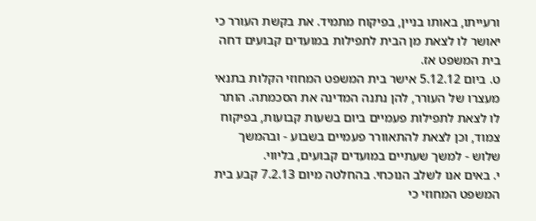ורעייתו, באותו בניין, בפיקוח מתמיד. את בקשת העורר כי יאושר לו לצאת מן הבית לתפילות במועדים קבועים דחה בית המשפט אז.
ט. ביום 5.12.12 אישר בית המשפט המחוזי הקלות בתנאי מעצרו של העורר, להן נתנה המדינה את הסכמתה. הותר לו לצאת לתפילות פעמיים ביום בשעות קבועות, בפיקוח צמוד, וכן לצאת להתאוורר פעמיים בשבוע - ובהמשך שלוש - למשך שעתיים במועדים קבועים, בליווי.
י. באים אנו לשלב הנוכחי. בהחלטה מיום 7.2.13 קבע בית המשפט המחוזי כי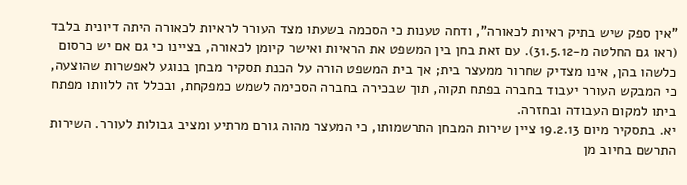"אין ספק שיש בתיק ראיות לכאורה", ודחה טענות כי הסכמה בשעתו מצד העורר לראיות לכאורה היתה דיונית בלבד (ראו גם החלטה מ-31.5.12). עם זאת בחן בין המשפט את הראיות ואישר קיומן לכאורה, בציינו כי גם אם יש כרסום כלשהו בהן, אינו מצדיק שחרור ממעצר בית; אך בית המשפט הורה על הכנת תסקיר מבחן בנוגע לאפשרות שהוצעה, כי המבקש העורר יעבוד בחברה בפתח תקוה, תוך שבכירה בחברה הסכימה לשמש כמפקחת, ובכלל זה ללוותו מפתח ביתו למקום העבודה ובחזרה.
יא. בתסקיר מיום 19.2.13 ציין שירות המבחן התרשמותו, כי המעצר מהוה גורם מרתיע ומציב גבולות לעורר. השירות התרשם בחיוב מן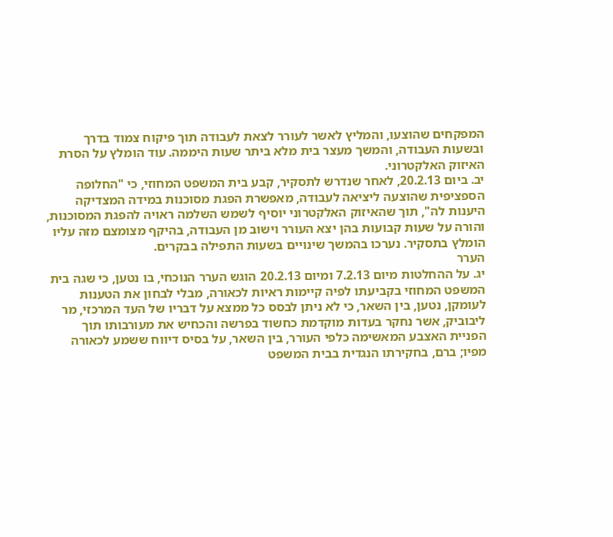המפקחים שהוצעו, והמליץ לאשר לעורר לצאת לעבודה תוך פיקוח צמוד בדרך ובשעות העבודה, והמשך מעצר בית מלא ביתר שעות היממה. עוד הומלץ על הסרת האיזוק האלקטרוני.
יב. ביום 20.2.13, לאחר שנדרש לתסקיר, קבע בית המשפט המחוזי, כי "החלופה הספציפית שהוצעה ליציאה לעבודה, מאפשרת הפגת מסוכנות במידה המצדיקה היענות לה", תוך שהאיזוק האלקטרוני יוסיף לשמש השלמה ראויה להפגת המסוכנות, והורה על שעות קבועות בהן יצא העורר וישוב מן העבודה, בהיקף מצומצם מזה עליו הומלץ בתסקיר. נערכו בהמשך שינויים בשעות התפילה בבקרים.
הערר
יג. על ההחלטות מיום 7.2.13 ומיום 20.2.13 הוגש הערר הנוכחי, בו נטען, כי שגה בית המשפט המחוזי בקביעתו לפיה קיימות ראיות לכאורה, מבלי לבחון את הטענות לעומקן, נטען, בין השאר, כי לא ניתן לבסס כל ממצא על דבריו של העד המרכזי, מר ליבוביק, אשר נחקר בעדות מוקדמת כחשוד בפרשה והכחיש את מעורבותו תוך הפניית האצבע המאשימה כלפי העורר, בין השאר, על בסיס דיווח ששמע לכאורה מפיו; ברם, בחקירתו הנגדית בבית המשפט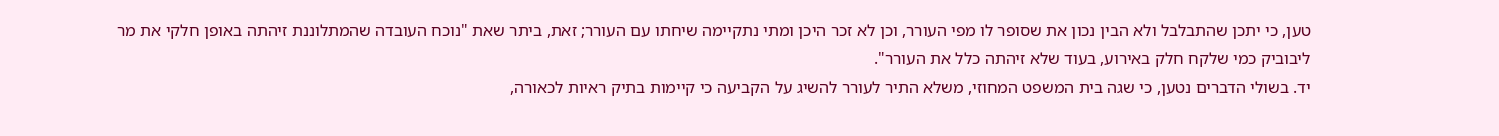טען, כי יתכן שהתבלבל ולא הבין נכון את שסופר לו מפי העורר, וכן לא זכר היכן ומתי נתקיימה שיחתו עם העורר; זאת, ביתר שאת "נוכח העובדה שהמתלוננת זיהתה באופן חלקי את מר ליבוביק כמי שלקח חלק באירוע, בעוד שלא זיהתה כלל את העורר".
יד. בשולי הדברים נטען, כי שגה בית המשפט המחוזי, משלא התיר לעורר להשיג על הקביעה כי קיימות בתיק ראיות לכאורה,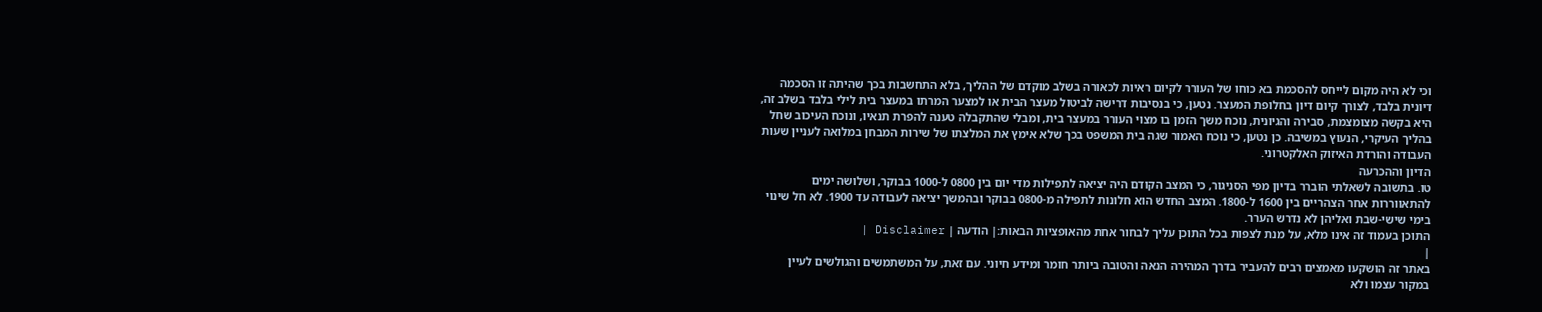וכי לא היה מקום לייחס להסכמת בא כוחו של העורר לקיום ראיות לכאורה בשלב מוקדם של ההליך, בלא התחשבות בכך שהיתה זו הסכמה דיונית בלבד, לצורך קיום דיון בחלופת המעצר. נטען, כי בנסיבות דרישה לביטול מעצר הבית או למצער המרתו במעצר בית לילי בלבד בשלב זה, היא בקשה מצומצמת, סבירה והגיונית, נוכח משך הזמן בו מצוי העורר במעצר בית, ומבלי שהתקבלה טענה להפרת תנאיו, ונוכח העיכוב שחל בהליך העיקרי, הנעוץ במשיבה. כן נטען, כי נוכח האמור שגה בית המשפט בכך שלא אימץ את המלצתו של שירות המבחן במלואה לעניין שעות העבודה והורדת האיזוק האלקטרוני.
הדיון וההכרעה
טו. בתשובה לשאלתי הוברר בדיון מפי הסניגור, כי המצב הקודם היה יציאה לתפילות מדי יום בין 0800 ל-1000 בבוקר, ושלושה ימים להתאווררות אחר הצהריים בין 1600 ל-1800. המצב החדש הוא חלונות לתפילה מ-0800 בבוקר ובהמשך יציאה לעבודה עד 1900. לא חל שינוי בימי שישי-שבת ואליהן לא נדרש הערר.
התוכן בעמוד זה אינו מלא, על מנת לצפות בכל התוכן עליך לבחור אחת מהאופציות הבאות:| הודעה | Disclaimer |
|
באתר זה הושקעו מאמצים רבים להעביר בדרך המהירה הנאה והטובה ביותר חומר ומידע חיוני. עם זאת, על המשתמשים והגולשים לעיין במקור עצמו ולא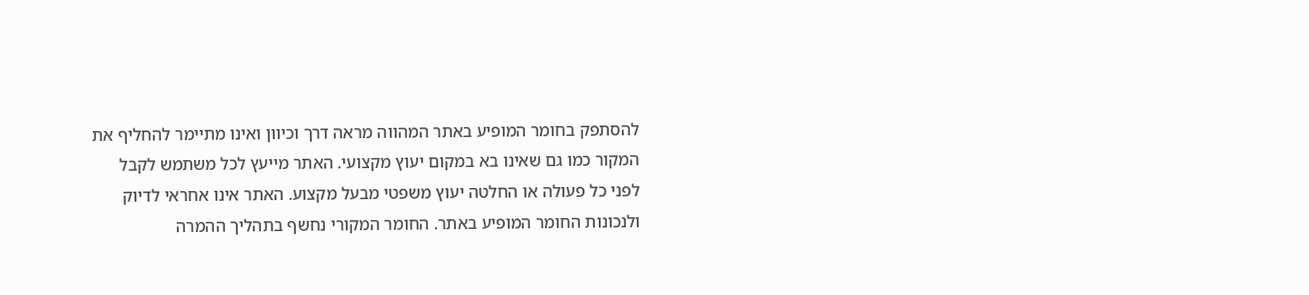להסתפק בחומר המופיע באתר המהווה מראה דרך וכיוון ואינו מתיימר להחליף את המקור כמו גם שאינו בא במקום יעוץ מקצועי. האתר מייעץ לכל משתמש לקבל לפני כל פעולה או החלטה יעוץ משפטי מבעל מקצוע. האתר אינו אחראי לדיוק ולנכונות החומר המופיע באתר. החומר המקורי נחשף בתהליך ההמרה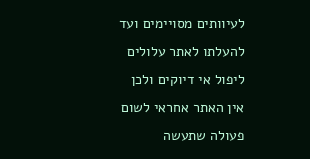לעיוותים מסויימים ועד להעלתו לאתר עלולים ליפול אי דיוקים ולכן אין האתר אחראי לשום פעולה שתעשה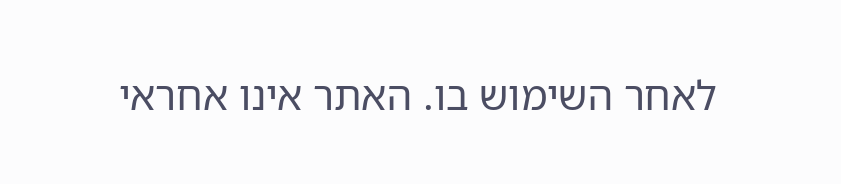לאחר השימוש בו. האתר אינו אחראי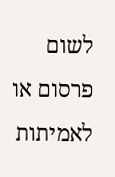לשום פרסום או לאמיתות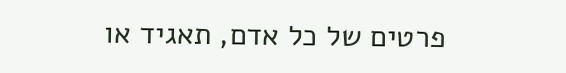פרטים של כל אדם, תאגיד או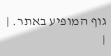גוף המופיע באתר. |
|